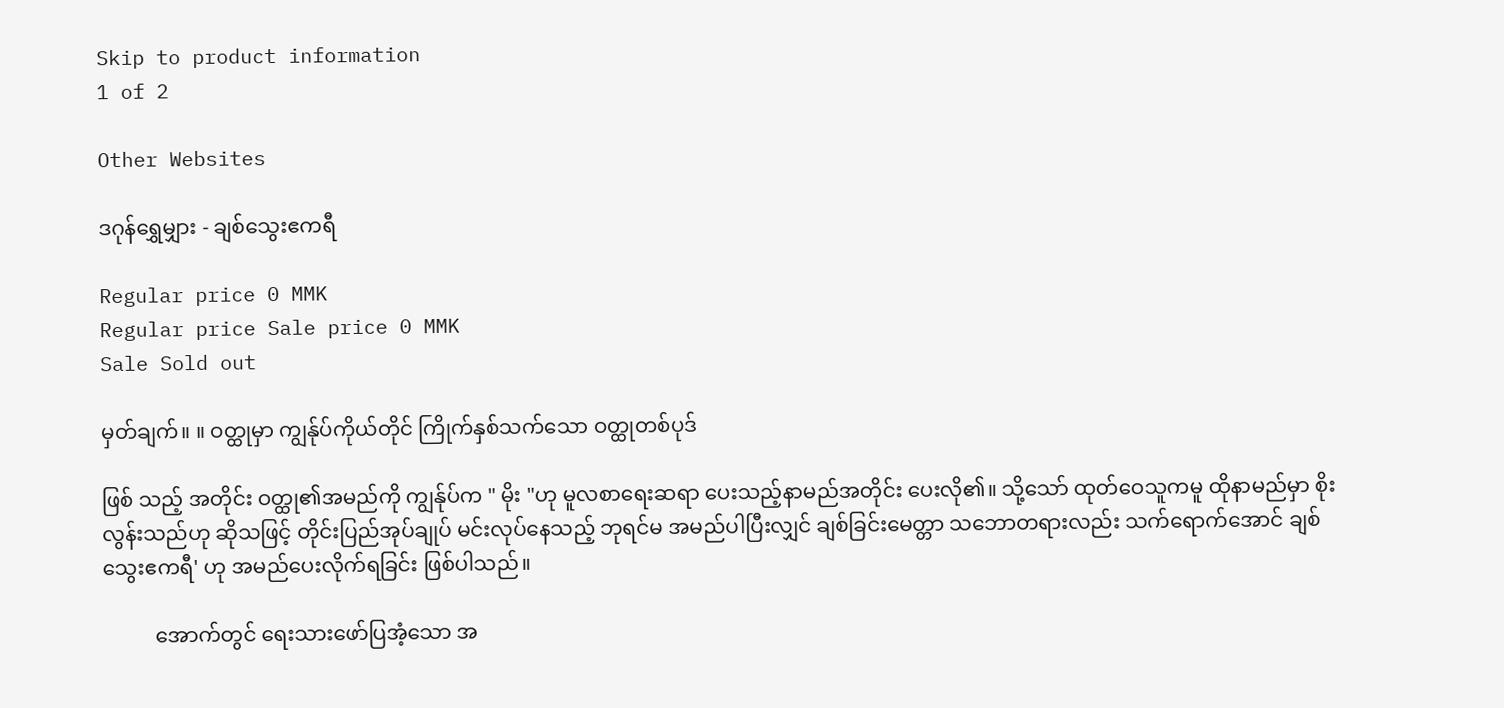Skip to product information
1 of 2

Other Websites

ဒဂုန်ရွှေမျှား - ချစ်သွေးဧကရီ

Regular price 0 MMK
Regular price Sale price 0 MMK
Sale Sold out

မှတ်ချက်။ ။ ဝတ္ထုမှာ ကျွန်ုပ်ကိုယ်တိုင် ကြိုက်နှစ်သက်သော ဝတ္ထုတစ်ပုဒ်

ဖြစ် သည့် အတိုင်း ဝတ္ထု၏အမည်ကို ကျွန်ုပ်က " မိုး "ဟု မူလစာရေးဆရာ ပေးသည့်နာမည်အတိုင်း ပေးလို၏။ သို့သော် ထုတ်ဝေသူကမူ ထိုနာမည်မှာ စိုးလွန်းသည်ဟု ဆိုသဖြင့် တိုင်းပြည်အုပ်ချုပ် မင်းလုပ်နေသည့် ဘုရင်မ အမည်ပါပြီးလျှင် ချစ်ခြင်းမေတ္တာ သဘောတရားလည်း သက်ရောက်အောင် ချစ်သွေးဧကရီ' ဟု အမည်ပေးလိုက်ရခြင်း ဖြစ်ပါသည်။

          အောက်တွင် ရေးသားဖော်ပြအံ့သော အ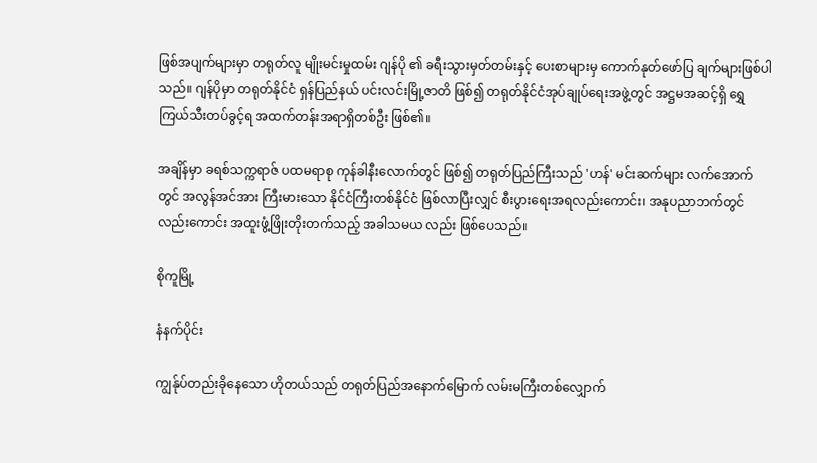ဖြစ်အပျက်များမှာ တရုတ်လူ မျိုးမင်းမှုထမ်း ဂျန်ပို ၏ ခရီးသွားမှတ်တမ်းနှင့် ပေးစာများမှ ကောက်နုတ်ဖော်ပြ ချက်များဖြစ်ပါသည်။ ဂျန်ပိုမှာ တရုတ်နိုင်ငံ ရှန်ပြည်နယ် ပင်းလင်းမြို့ဇာတိ ဖြစ်၍ တရုတ်နိုင်ငံအုပ်ချုပ်ရေးအဖွဲ့တွင် အဋ္ဌမအဆင့်ရှိ ရွှေကြယ်သီးတပ်ခွင့်ရ အထက်တန်းအရာရှိတစ်ဦး ဖြစ်၏။

အချိန်မှာ ခရစ်သက္ကရာဇ် ပထမရာစု ကုန်ခါနီးလောက်တွင် ဖြစ်၍ တရုတ်ပြည်ကြီးသည် 'ဟန်' မင်းဆက်များ လက်အောက်တွင် အလွန်အင်အား ကြီးမားသော နိုင်ငံကြီးတစ်နိုင်ငံ ဖြစ်လာပြီးလျှင် စီးပွားရေးအရလည်းကောင်း၊ အနုပညာဘက်တွင်လည်းကောင်း အထူးဖွံ့ဖြိုးတိုးတက်သည့် အခါသမယ လည်း ဖြစ်ပေသည်။

စိုကူမြို့

နံနက်ပိုင်း

ကျွန်ုပ်တည်းခိုနေသော ဟိုတယ်သည် တရုတ်ပြည်အနောက်မြောက် လမ်းမကြီးတစ်လျှောက်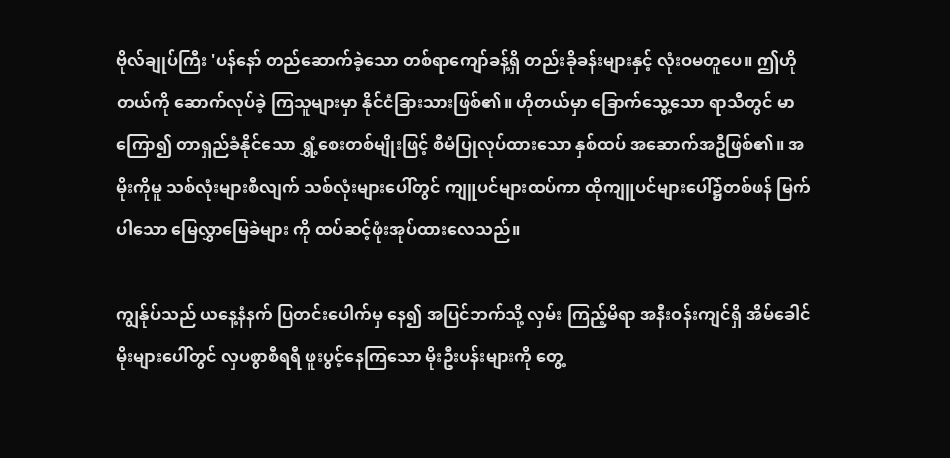ဗိုလ်ချုပ်ကြီး 'ပန်နော် တည်ဆောက်ခဲ့သော တစ်ရာကျော်ခန့်ရှိ တည်းခိုခန်းများနှင့် လုံးဝမတူပေ။ ဤဟိုတယ်ကို ဆောက်လုပ်ခဲ့ ကြသူများမှာ နိုင်ငံခြားသားဖြစ်၏။ ဟိုတယ်မှာ ခြောက်သွေ့သော ရာသီတွင် မာကြော၍ တာရှည်ခံနိုင်သော ရွှံ့စေးတစ်မျိုးဖြင့် စီမံပြုလုပ်ထားသော နှစ်ထပ် အဆောက်အဦဖြစ်၏။ အမိုးကိုမူ သစ်လုံးများစီလျက် သစ်လုံးများပေါ်တွင် ကျူပင်များထပ်ကာ ထိုကျူပင်များပေါ်၌တစ်ဖန် မြက်ပါသော မြေလွှာမြေခဲများ ကို ထပ်ဆင့်ဖုံးအုပ်ထားလေသည်။

ကျွန်ုပ်သည် ယနေ့နံနက် ပြတင်းပေါက်မှ နေ၍ အပြင်ဘက်သို့ လှမ်း ကြည့်မိရာ အနီးဝန်းကျင်ရှိ အိမ်ခေါင်မိုးများပေါ်တွင် လှပစွာစီရရီ ဖူးပွင့်နေကြသော မိုးဦးပန်းများကို တွေ့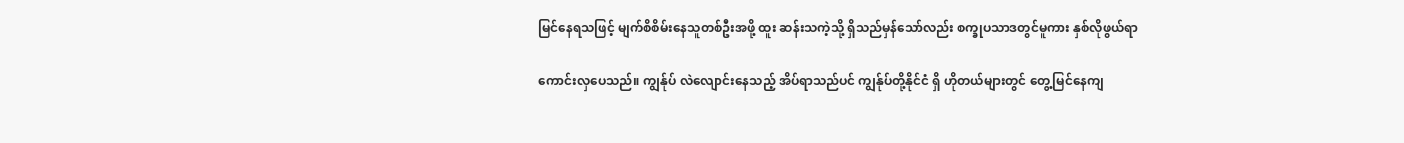မြင်နေရသဖြင့် မျက်စိစိမ်းနေသူတစ်ဦးအဖို့ ထူး ဆန်းသကဲ့သို့ ရှိသည်မှန်သော်လည်း စက္ခုပသာဒတွင်မူကား နှစ်လိုဖွယ်ရာ

ကောင်းလှပေသည်။ ကျွန်ုပ် လဲလျောင်းနေသည့် အိပ်ရာသည်ပင် ကျွန်ုပ်တို့နိုင်ငံ ရှိ ဟိုတယ်များတွင် တွေ့မြင်နေကျ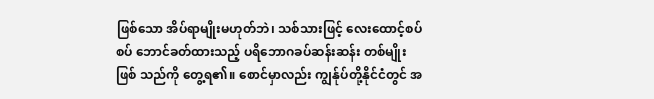ဖြစ်သော အိပ်ရာမျိုးမဟုတ်ဘဲ၊ သစ်သားဖြင့် လေးထောင့်စပ်စပ် ဘောင်ခတ်ထားသည့် ပရိဘောဂခပ်ဆန်းဆန်း တစ်မျိုး ဖြစ် သည်ကို တွေ့ရ၏။ စောင်မှာလည်း ကျွန်ုပ်တို့နိုင်ငံတွင် အ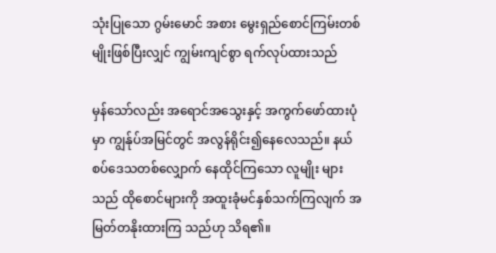သုံးပြုသော ဂွမ်းမောင် အစား မွေးရှည်စောင်ကြမ်းတစ်မျိုးဖြစ်ပြီးလျှင် ကျွမ်းကျင်စွာ ရက်လုပ်ထားသည်

မှန်သော်လည်း အရောင်အသွေးနှင့် အကွက်ဖော်ထားပုံမှာ ကျွန်ုပ်အမြင်တွင် အလွန်ရိုင်း၍နေလေသည်။ နယ်စပ်ဒေသတစ်လျှောက် နေထိုင်ကြသော လူမျိုး များသည် ထိုစောင်များကို အထူးခုံမင်နှစ်သက်ကြလျက် အမြတ်တနိုးထားကြ သည်ဟု သိရ၏။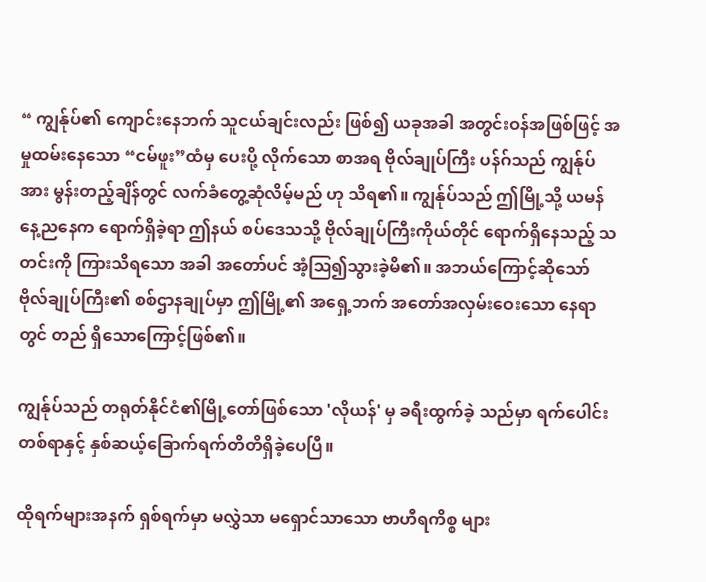“ ကျွန်ုပ်၏ ကျောင်းနေဘက် သူငယ်ချင်းလည်း ဖြစ်၍ ယခုအခါ အတွင်းဝန်အဖြစ်ဖြင့် အမှုထမ်းနေသော “ငမ်ဖူး”ထံမှ ပေးပို့ လိုက်သော စာအရ ဗိုလ်ချုပ်ကြီး ပန်ဂ်သည် ကျွန်ုပ်အား မွန်းတည့်ချိန်တွင် လက်ခံတွေ့ဆုံလိမ့်မည် ဟု သိရ၏။ ကျွန်ုပ်သည် ဤမြို့သို့ ယမန်နေ့ညနေက ရောက်ရှိခဲ့ရာ ဤနယ် စပ်ဒေသသို့ ဗိုလ်ချုပ်ကြီးကိုယ်တိုင် ရောက်ရှိနေသည့် သတင်းကို ကြားသိရသော အခါ အတော်ပင် အံ့ဩ၍သွားခဲ့မိ၏။ အဘယ်ကြောင့်ဆိုသော် ဗိုလ်ချုပ်ကြီး၏ စစ်ဌာနချုပ်မှာ ဤမြို့၏ အရှေ့ဘက် အတော်အလှမ်းဝေးသော နေရာတွင် တည် ရှိသောကြောင့်ဖြစ်၏။

ကျွန်ုပ်သည် တရုတ်နိုင်ငံ၏မြို့တော်ဖြစ်သော 'လိုယန်' မှ ခရီးထွက်ခဲ့ သည်မှာ ရက်ပေါင်းတစ်ရာနှင့် နှစ်ဆယ့်ခြောက်ရက်တိတိရှိခဲ့ပေပြီ။

ထိုရက်များအနက် ရှစ်ရက်မှာ မလွှဲသာ မရှောင်သာသော ဗာဟီရကိစ္စ များ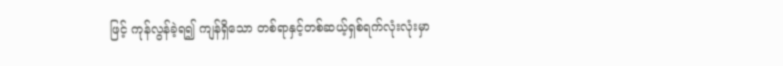ဖြင့် ကုန်လွန်ခဲ့ရ၍ ကျန်ရှိသော တစ်ရာနှင့်တစ်ဆယ့်ရှစ်ရက်လုံးလုံးမှာ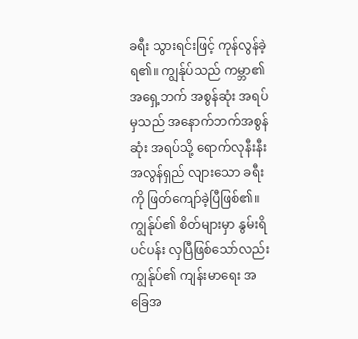ခရီး သွားရင်းဖြင့် ကုန်လွန်ခဲ့ရ၏။ ကျွန်ုပ်သည် ကမ္ဘာ၏ အရှေ့ဘက် အစွန်ဆုံး အရပ်မှသည် အနောက်ဘက်အစွန်ဆုံး အရပ်သို့ ရောက်လုနီးနီး အလွန်ရှည် လျားသော ခရီးကို ဖြတ်ကျော်ခဲ့ပြီဖြစ်၏။ ကျွန်ုပ်၏ စိတ်များမှာ နွမ်းရိပင်ပန်း လှပြီဖြစ်သော်လည်း ကျွန်ုပ်၏ ကျန်းမာရေး အခြေအ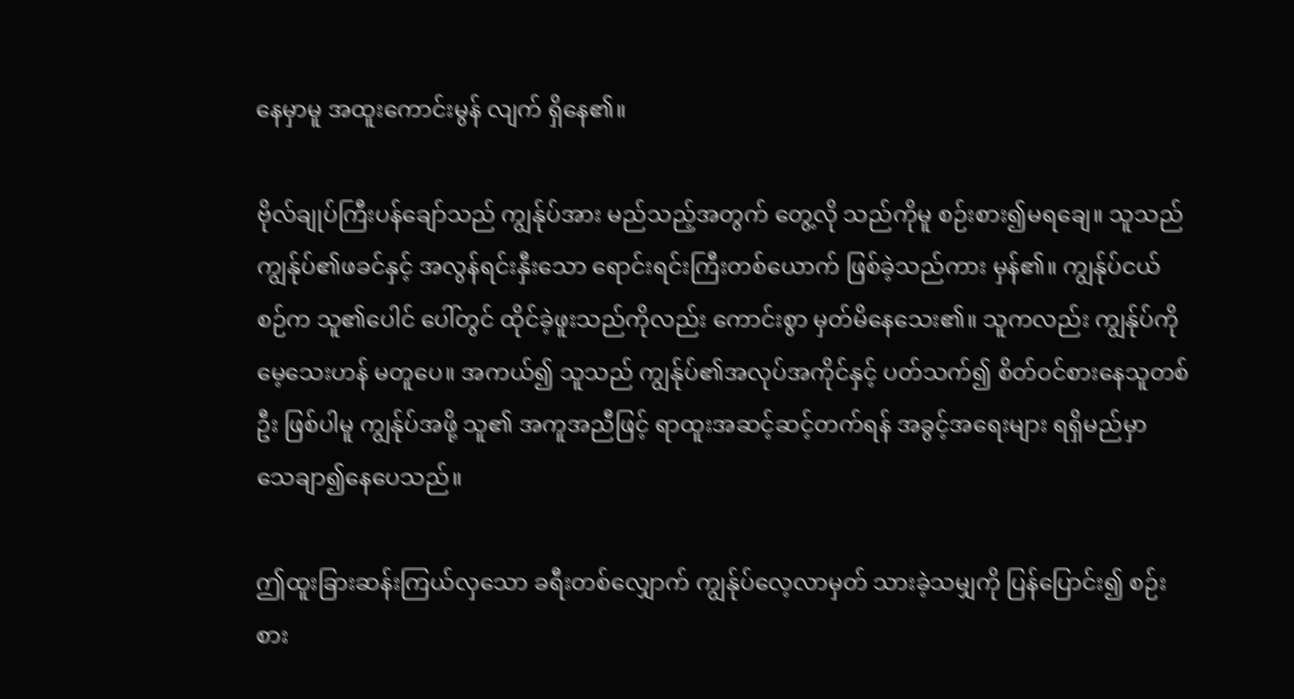နေမှာမူ အထူးကောင်းမွန် လျက် ရှိနေ၏။

ဗိုလ်ချုပ်ကြီးပန်ချော်သည် ကျွန်ုပ်အား မည်သည့်အတွက် တွေ့လို သည်ကိုမူ စဉ်းစား၍မရချေ။ သူသည် ကျွန်ုပ်၏ဖခင်နှင့် အလွန်ရင်းနှီးသော ရောင်းရင်းကြီးတစ်ယောက် ဖြစ်ခဲ့သည်ကား မှန်၏။ ကျွန်ုပ်ငယ်စဉ်က သူ၏ပေါင် ပေါ်တွင် ထိုင်ခဲ့ဖူးသည်ကိုလည်း ကောင်းစွာ မှတ်မိနေသေး၏။ သူကလည်း ကျွန်ုပ်ကို မေ့သေးဟန် မတူပေ။ အကယ်၍ သူသည် ကျွန်ုပ်၏အလုပ်အကိုင်နှင့် ပတ်သက်၍ စိတ်ဝင်စားနေသူတစ်ဦး ဖြစ်ပါမူ ကျွန်ုပ်အဖို့ သူ၏ အကူအညီဖြင့် ရာထူးအဆင့်ဆင့်တက်ရန် အခွင့်အရေးများ ရရှိမည်မှာ သေချာ၍နေပေသည်။

ဤထူးခြားဆန်းကြယ်လှသော ခရီးတစ်လျှောက် ကျွန်ုပ်လေ့လာမှတ် သားခဲ့သမျှကို ပြန်ပြောင်း၍ စဉ်းစား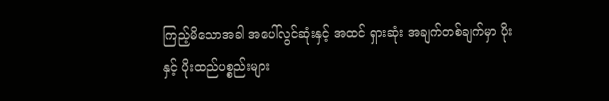ကြည့်မိသောအခါ အပေါ်လွင်ဆုံးနှင့် အထင် ရှားဆုံး အချက်တစ်ချက်မှာ ပိုးနှင့် ပိုးထည်ပစ္စည်းများ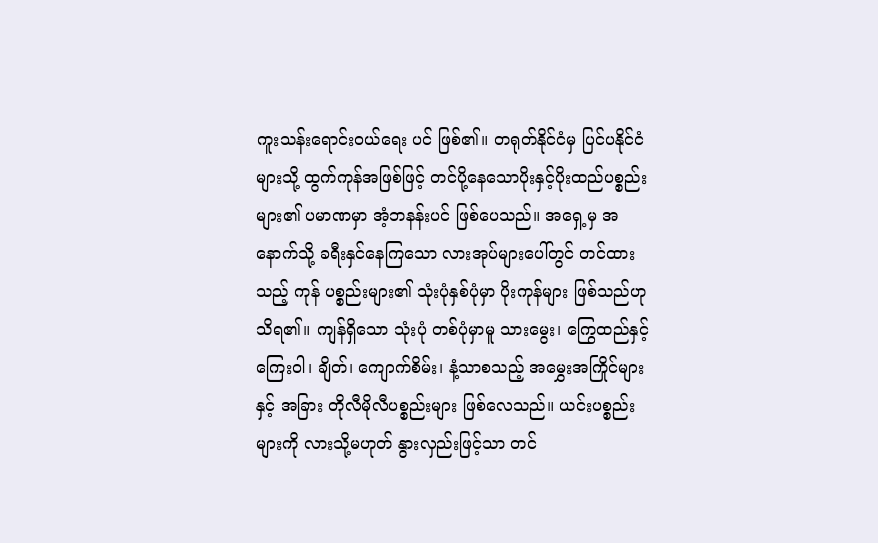ကူးသန်းရောင်းဝယ်ရေး ပင် ဖြစ်၏။ တရုတ်နိုင်ငံမှ ပြင်ပနိုင်ငံများသို့ ထွက်ကုန်အဖြစ်ဖြင့် တင်ပို့နေသောပိုးနှင့်ပိုးထည်ပစ္စည်းများ၏ ပမာဏမှာ အံ့ဘနန်းပင် ဖြစ်ပေသည်။ အရှေ့မှ အနောက်သို့ ခရီးနှင်နေကြသော လားအုပ်များပေါ်တွင် တင်ထားသည့် ကုန် ပစ္စည်းများ၏ သုံးပုံနှစ်ပုံမှာ ပိုးကုန်များ ဖြစ်သည်ဟုသိရ၏။ ကျန်ရှိသော သုံးပုံ တစ်ပုံမှာမူ သားမွေး၊ ကြွေထည်နှင့် ကြေးဝါ၊ ချိတ်၊ ကျောက်စိမ်း၊ နံ့သာစသည့် အမွှေးအကြိုင်များနှင့် အခြား တိုလီမိုလီပစ္စည်းများ ဖြစ်လေသည်။ ယင်းပစ္စည်း များကို လားသို့မဟုတ် နွားလှည်းဖြင့်သာ တင်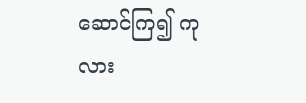ဆောင်ကြ၍ ကုလား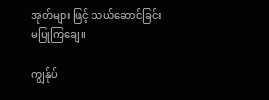အုတ်များ ဖြင့် သယ်ဆောင်ခြင်း မပြုကြချေ။

ကျွန်ုပ်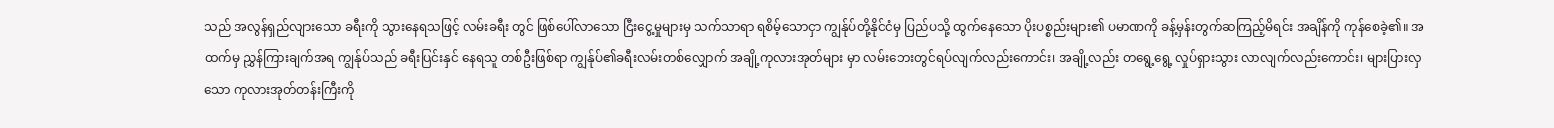သည် အလွန်ရှည်လျားသော ခရီးကို သွားနေရသဖြင့် လမ်းခရီး တွင် ဖြစ်ပေါ်လာသော ငြီးငွေ့မှုများမှ သက်သာရာ ရစိမ့်သောငှာ ကျွန်ုပ်တို့နိုင်ငံမှ ပြည်ပသို့ ထွက်နေသော ပိုးပစ္စည်းများ၏ ပမာဏကို ခန့်မှန်းတွက်ဆကြည့်မိရင်း အချိန်ကို ကုန်စေခဲ့၏။ အထက်မှ ညွှန်ကြားချက်အရ ကျွန်ုပ်သည် ခရီးပြင်းနှင် နေရသူ တစ်ဦးဖြစ်ရာ ကျွန်ုပ်၏ခရီးလမ်းတစ်လျှောက် အချို့ကုလားအုတ်များ မှာ လမ်းဘေးတွင်ရပ်လျက်လည်းကောင်း၊ အချို့လည်း တရွေ့ရွေ့ လှုပ်ရှားသွား လာလျက်လည်းကောင်း၊ များပြားလှသော ကုလားအုတ်တန်းကြီးကို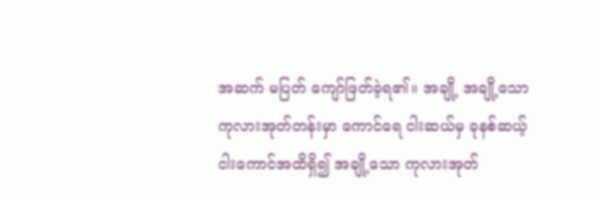အဆက် မပြတ် ကျော်ဖြတ်ခဲ့ရ၏။ အချို့ အချို့သော ကုလားအုတ်တန်းမှာ ကောင်ရေ ငါးဆယ်မှ ခုနစ်ဆယ့်ငါးကောင်အထိရှိ၍ အချို့သော ကုလားအုတ်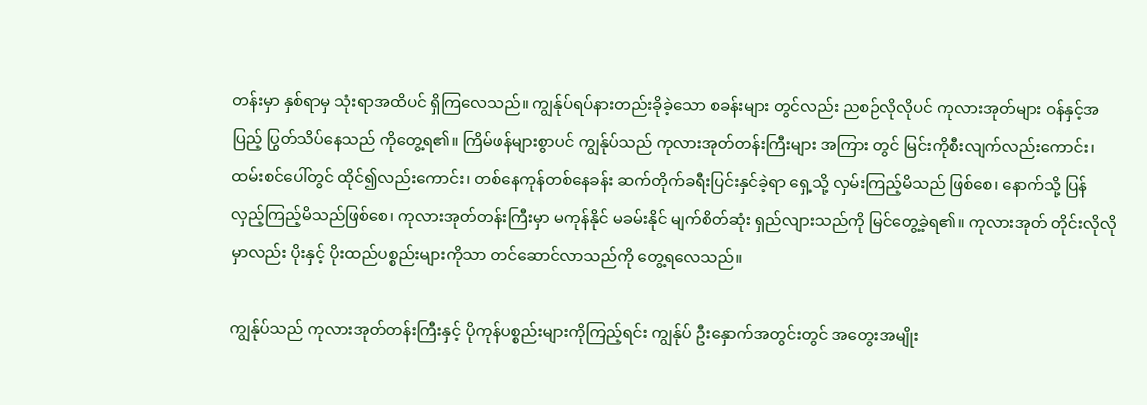တန်းမှာ နှစ်ရာမှ သုံးရာအထိပင် ရှိကြလေသည်။ ကျွန်ုပ်ရပ်နားတည်းခိုခဲ့သော စခန်းများ တွင်လည်း ညစဉ်လိုလိုပင် ကုလားအုတ်များ ဝန်နှင့်အပြည့် ပြွတ်သိပ်နေသည် ကိုတွေ့ရ၏။ ကြိမ်ဖန်များစွာပင် ကျွန်ုပ်သည် ကုလားအုတ်တန်းကြီးများ အကြား တွင် မြင်းကိုစီးလျက်လည်းကောင်း၊ ထမ်းစင်ပေါ်တွင် ထိုင်၍လည်းကောင်း၊ တစ်နေကုန်တစ်နေခန်း ဆက်တိုက်ခရီးပြင်းနှင်ခဲ့ရာ ရှေ့သို့ လှမ်းကြည့်မိသည် ဖြစ်စေ၊ နောက်သို့ ပြန်လှည့်ကြည့်မိသည်ဖြစ်စေ၊ ကုလားအုတ်တန်းကြီးမှာ မကုန်နိုင် မခမ်းနိုင် မျက်စိတ်ဆုံး ရှည်လျားသည်ကို မြင်တွေ့ခဲ့ရ၏။ ကုလားအုတ် တိုင်းလိုလိုမှာလည်း ပိုးနှင့် ပိုးထည်ပစ္စည်းများကိုသာ တင်ဆောင်လာသည်ကို တွေ့ရလေသည်။

ကျွန်ုပ်သည် ကုလားအုတ်တန်းကြီးနှင့် ပိုကုန်ပစ္စည်းများကိုကြည့်ရင်း ကျွန်ုပ် ဦးနှောက်အတွင်းတွင် အတွေးအမျိုး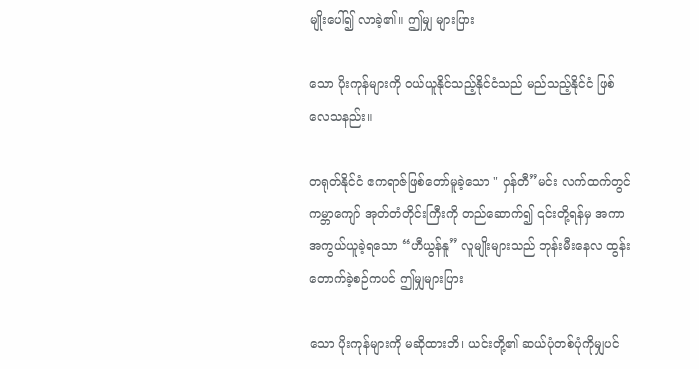မျိုးပေါ်၍ လာခဲ့၏။ ဤမျှ များပြား

သော ပိုးကုန်များကို ဝယ်ယူနိုင်သည့်နိုင်ငံသည် မည်သည့်နိုင်ငံ ဖြစ်လေသနည်း။

တရုတ်နိုင်ငံ ဧကရာဇ်ဖြစ်တော်မူခဲ့သော " ဝှန်တီ”မင်း လက်ထက်တွင် ကမ္ဘာကျော် အုတ်တံတိုင်းကြီးကို တည်ဆောက်၍ ၎င်းတို့ရန်မှ အကာအကွယ်ယူခဲ့ရသော “ဟီယွန်နူ” လူမျိုးများသည် ဘုန်းမီးနေလ ထွန်းတောက်ခဲ့စဉ်ကပင် ဤမျှများပြား

သော ပိုးကုန်များကို မဆိုထားဘိ၊ ယင်းတို့၏ ဆယ်ပုံတစ်ပုံကိုမျှပင်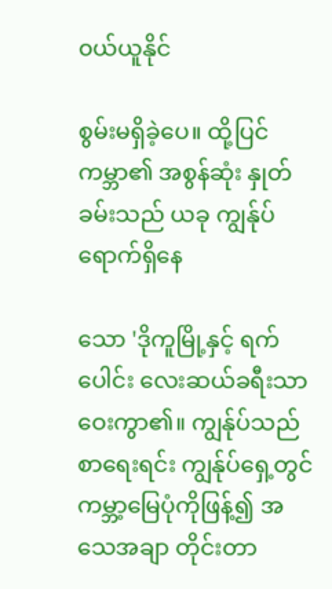၀ယ်ယူနိုင်

စွမ်းမရှိခဲ့ပေ။ ထို့ပြင် ကမ္ဘာ၏ အစွန်ဆုံး နှုတ်ခမ်းသည် ယခု ကျွန်ုပ်ရောက်ရှိနေ

သော 'ဒိုကူမြို့နှင့် ရက်ပေါင်း လေးဆယ်ခရီးသာ ဝေးကွာ၏။ ကျွန်ုပ်သည် စာရေးရင်း ကျွန်ုပ်ရှေ့တွင် ကမ္ဘာ့မြေပုံကိုဖြန့်၍ အသေအချာ တိုင်းတာ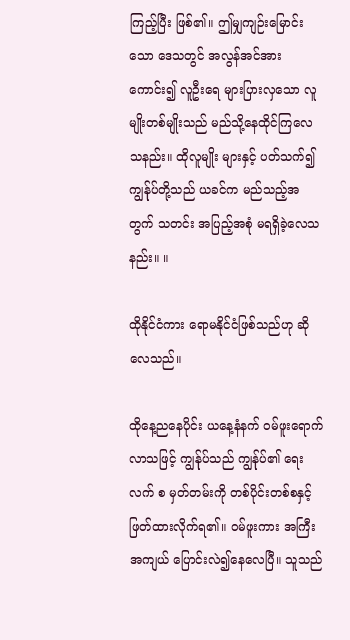ကြည့်ပြီး ဖြစ်၏။ ဤမျှကျဉ်းမြောင်းသော ဒေသတွင် အလွန်အင်အားကောင်း၍ လူဦးရေ များပြားလှသော လူမျိုးတစ်မျိုးသည် မည်သို့နေထိုင်ကြလေသနည်း။ ထိုလူမျိုး များနှင့် ပတ်သက်၍ ကျွန်ုပ်တို့သည် ယခင်က မည်သည့်အတွက် သတင်း အပြည့်အစုံ မရရှိခဲ့လေသနည်း။ ။

ထိုနိုင်ငံကား ရောမနိုင်ငံဖြစ်သည်ဟု ဆိုလေသည်။

ထိုနေ့ညနေပိုင်း ယနေ့နံနက် ဝမ်ဖူးရောက်လာသဖြင့် ကျွန်ုပ်သည် ကျွန်ုပ်၏ ရေးလက် စ မှတ်တမ်းကို တစ်ပိုင်းတစ်စနှင့် ဖြတ်ထားလိုက်ရ၏။ ဝမ်ဖူးကား အကြီး အကျယ် ပြောင်းလဲ၍နေလေပြီ။ သူသည်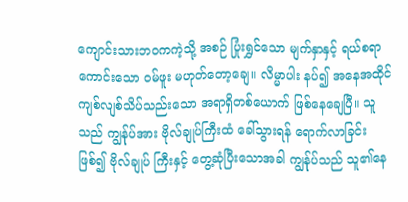ကျောင်းသားဘဝကကဲ့သို့ အစဉ် ပြုံးရွှင်သော မျက်နှာနှင့် ရယ်စရာကောင်းသော ဝမ်ဖူး မဟုတ်တော့ချေ။ လိမ္မာပါး နပ်၍ အနေအထိုင် ကျစ်လျစ်သိပ်သည်းသော အရာရှိတစ်ယောက် ဖြစ်နေချေပြီ။ သူသည် ကျွန်ုပ်အား ဗိုလ်ချုပ်ကြီးထံ ခေါ်သွားရန် ရောက်လာခြင်းဖြစ်၍ ဗိုလ်ချုပ် ကြီးနှင့် တွေ့ဆုံပြီးသောအခါ ကျွန်ုပ်သည် သူ၏နေ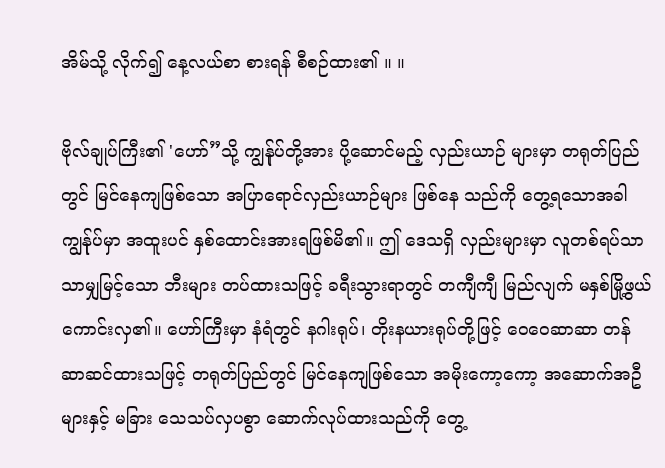အိမ်သို့ လိုက်၍ နေ့လယ်စာ စားရန် စီစဉ်ထား၏ ။ ။

ဗိုလ်ချုပ်ကြီး၏ 'ဟော်”သို့ ကျွန်ုပ်တို့အား ပို့ဆောင်မည့် လှည်းယာဉ် များမှာ တရုတ်ပြည်တွင် မြင်နေကျဖြစ်သော အပြာရောင်လှည်းယာဉ်များ ဖြစ်နေ သည်ကို တွေ့ရသောအခါ ကျွန်ုပ်မှာ အထူးပင် နှစ်ထောင်းအားရဖြစ်မိ၏။ ဤ ဒေသရှိ လှည်းများမှာ လူတစ်ရပ်သာသာမျှမြင့်သော ဘီးများ တပ်ထားသဖြင့် ခရီးသွားရာတွင် တကျီကျီ မြည်လျက် မနှစ်မြို့ဖွယ်ကောင်းလှ၏။ ဟော်ကြီးမှာ နံရံတွင် နဂါးရုပ်၊ တိုးနယားရုပ်တို့ဖြင့် ဝေဝေဆာဆာ တန်ဆာဆင်ထားသဖြင့် တရုတ်ပြည်တွင် မြင်နေကျဖြစ်သော အမိုးကော့ကော့ အဆောက်အဦများနှင့် မခြား သေသပ်လှပစွာ ဆောက်လုပ်ထားသည်ကို တွေ့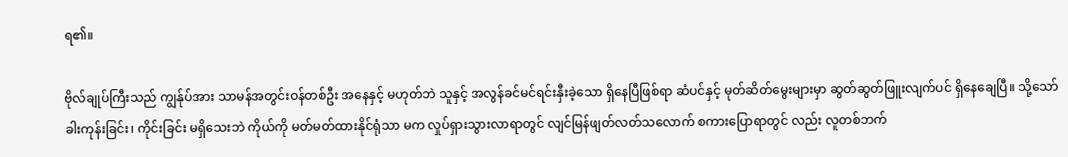ရ၏။

ဗိုလ်ချုပ်ကြီးသည် ကျွန်ုပ်အား သာမန်အတွင်းဝန်တစ်ဦး အနေနှင့် မဟုတ်ဘဲ သူနှင့် အလွန်ခင်မင်ရင်းနှီးခဲ့သော ရှိနေပြီဖြစ်ရာ ဆံပင်နှင့် မုတ်ဆိတ်မွေးများမှာ ဆွတ်ဆွတ်ဖြူးလျက်ပင် ရှိနေချေပြီ။ သို့သော် ခါးကုန်းခြင်း၊ ကိုင်းခြင်း မရှိသေးဘဲ ကိုယ်ကို မတ်မတ်ထားနိုင်ရုံသာ မက လှုပ်ရှားသွားလာရာတွင် လျင်မြန်ဖျတ်လတ်သလောက် စကားပြောရာတွင် လည်း လူတစ်ဘက်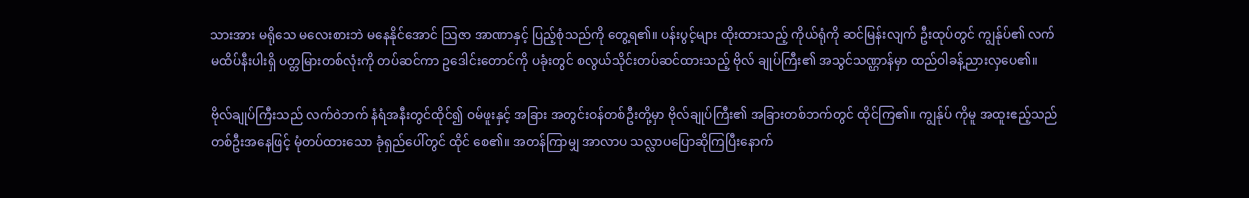သားအား မရိုသေ မလေးစားဘဲ မနေနိုင်အောင် သြဇာ အာဏာနှင့် ပြည့်စုံသည်ကို တွေ့ရ၏။ ပန်းပွင့်များ ထိုးထားသည့် ကိုယ်ရုံကို ဆင်မြန်းလျက် ဦးထုပ်တွင် ကျွန်ုပ်၏ လက်မထိပ်နီးပါးရှိ ပတ္တမြားတစ်လုံးကို တပ်ဆင်ကာ ဥဒေါင်းတောင်ကို ပခုံးတွင် စလွယ်သိုင်းတပ်ဆင်ထားသည့် ဗိုလ် ချုပ်ကြီး၏ အသွင်သဏ္ဌာန်မှာ ထည်ဝါခန့်ညားလှပေ၏။

ဗိုလ်ချုပ်ကြီးသည် လက်ဝဲဘက် နံရံအနီးတွင်ထိုင်၍ ဝမ်ဖူးနှင့် အခြား အတွင်းဝန်တစ်ဦးတို့မှာ ဗိုလ်ချုပ်ကြီး၏ အခြားတစ်ဘက်တွင် ထိုင်ကြ၏။ ကျွန်ုပ် ကိုမူ အထူးဧည့်သည်တစ်ဦးအနေဖြင့် မုံတပ်ထားသော ခုံရှည်ပေါ်တွင် ထိုင် စေ၏။ အတန်ကြာမျှ အာလာပ သလ္လာပပြောဆိုကြပြီးနောက်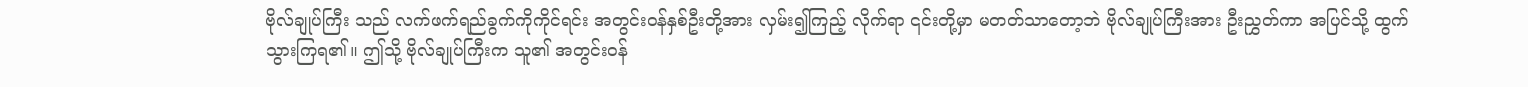ဗိုလ်ချုပ်ကြီး သည် လက်ဖက်ရည်ခွက်ကိုကိုင်ရင်း အတွင်းဝန်နှစ်ဦးတို့အား လှမ်း၍ကြည့် လိုက်ရာ ၎င်းတို့မှာ မတတ်သာတော့ဘဲ ဗိုလ်ချုပ်ကြီးအား ဦးညွှတ်ကာ အပြင်သို့ ထွက်သွားကြရ၏။ ဤသို့ ဗိုလ်ချုပ်ကြီးက သူ၏ အတွင်းဝန်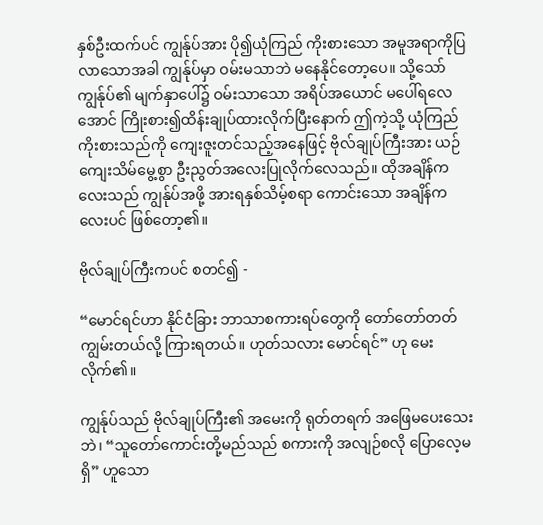နှစ်ဦးထက်ပင် ကျွန်ုပ်အား ပို၍ယုံကြည် ကိုးစားသော အမူအရာကိုပြလာသောအခါ ကျွန်ုပ်မှာ ဝမ်းမသာဘဲ မနေနိုင်တော့ပေ။ သို့သော် ကျွန်ုပ်၏ မျက်နှာပေါ်၌ ဝမ်းသာသော အရိပ်အယောင် မပေါ်ရလေအောင် ကြိုးစား၍ထိန်းချုပ်ထားလိုက်ပြီးနောက် ဤကဲ့သို့ ယုံကြည်ကိုးစားသည်ကို ကျေးဇူးတင်သည့်အနေဖြင့် ဗိုလ်ချုပ်ကြီးအား ယဉ်ကျေးသိမ်မွေ့စွာ ဦးညွတ်အလေးပြုလိုက်လေသည်။ ထိုအချိန်ကလေးသည် ကျွန်ုပ်အဖို့ အားရနှစ်သိမ့်စရာ ကောင်းသော အချိန်ကလေးပင် ဖြစ်တော့၏။

ဗိုလ်ချုပ်ကြီးကပင် စတင်၍ -

“မောင်ရင်ဟာ နိုင်ငံခြား ဘာသာစကားရပ်တွေကို တော်တော်တတ် ကျွမ်းတယ်လို့ ကြားရတယ်။ ဟုတ်သလား မောင်ရင်” ဟု မေးလိုက်၏။

ကျွန်ုပ်သည် ဗိုလ်ချုပ်ကြီး၏ အမေးကို ရုတ်တရက် အဖြေမပေးသေး ဘဲ၊ “သူတော်ကောင်းတို့မည်သည် စကားကို အလျဉ်စလို ပြောလေ့မရှိ” ဟူသော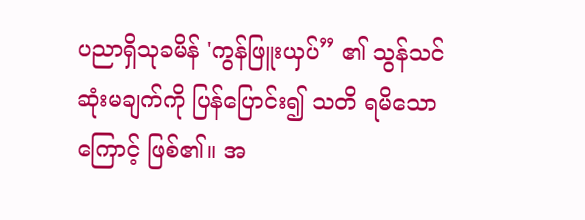ပညာရှိသုခမိန် 'ကွန်ဖြူးယှပ်” ၏ သွန်သင်ဆုံးမချက်ကို ပြန်ပြောင်း၍ သတိ ရမိသောကြောင့် ဖြစ်၏။ အ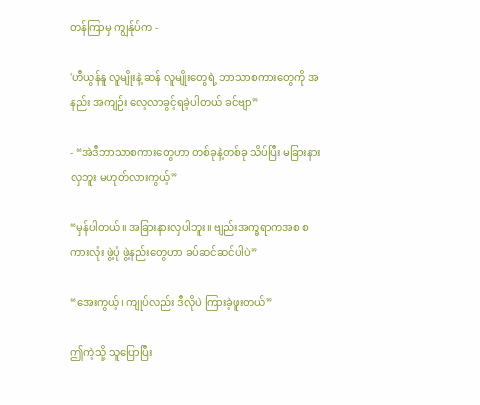တန်ကြာမှ ကျွန်ုပ်က -

'ဟီယွန်နူ လူမျိုးနဲ့ ဆန် လူမျိုးတွေရဲ့ ဘာသာစကားတွေကို အနည်း အကျဉ်း လေ့လာခွင့်ရခဲ့ပါတယ် ခင်ဗျာ”

- “အဲဒီဘာသာစကားတွေဟာ တစ်ခုနဲ့တစ်ခု သိပ်ပြီး မခြားနားလှဘူး မဟုတ်လားကွယ့်”

“မှန်ပါတယ်။ အခြားနားလှပါဘူး။ ဗျည်းအက္ခရာကအစ စကားလုံး ဖွဲ့ပုံ ဖွဲ့နည်းတွေဟာ ခပ်ဆင်ဆင်ပါပဲ”

“အေးကွယ့်၊ ကျုပ်လည်း ဒီလိုပဲ ကြားခဲ့ဖူးတယ်”

ဤကဲ့သို့ သူပြောပြီး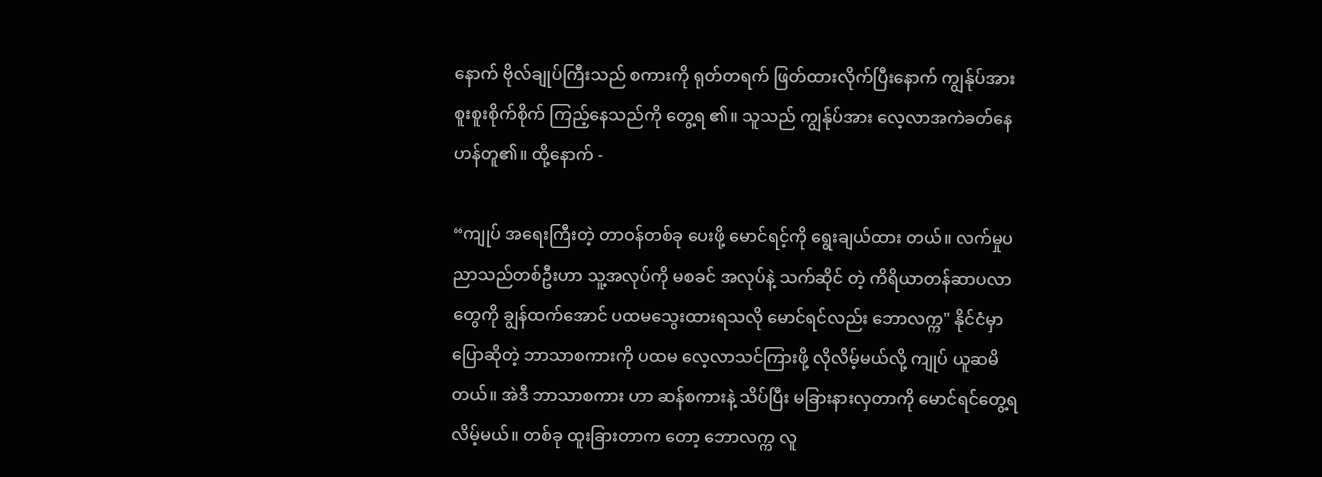နောက် ဗိုလ်ချုပ်ကြီးသည် စကားကို ရုတ်တရက် ဖြတ်ထားလိုက်ပြီးနောက် ကျွန်ုပ်အား စူးစူးစိုက်စိုက် ကြည့်နေသည်ကို တွေ့ရ ၏။ သူသည် ကျွန်ုပ်အား လေ့လာအကဲခတ်နေဟန်တူ၏။ ထို့နောက် -

“ကျုပ် အရေးကြီးတဲ့ တာဝန်တစ်ခု ပေးဖို့ မောင်ရင့်ကို ရွေးချယ်ထား တယ်။ လက်မှုပညာသည်တစ်ဦးဟာ သူ့အလုပ်ကို မစခင် အလုပ်နဲ့ သက်ဆိုင် တဲ့ ကိရိယာတန်ဆာပလာတွေကို ချွန်ထက်အောင် ပထမသွေးထားရသလို မောင်ရင်လည်း ဘောလက္က" နိုင်ငံမှာ ပြောဆိုတဲ့ ဘာသာစကားကို ပထမ လေ့လာသင်ကြားဖို့ လိုလိမ့်မယ်လို့ ကျုပ် ယူဆမိတယ်။ အဲဒီ ဘာသာစကား ဟာ ဆန်စကားနဲ့ သိပ်ပြီး မခြားနားလှတာကို မောင်ရင်တွေ့ရလိမ့်မယ်။ တစ်ခု ထူးခြားတာက တော့ ဘောလက္က လူ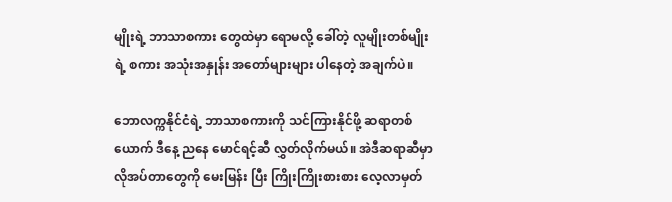မျိုးရဲ့ ဘာသာစကား တွေထဲမှာ ရောမလို့ ခေါ်တဲ့ လူမျိုးတစ်မျိုးရဲ့ စကား အသုံးအနှုန်း အတော်များများ ပါနေတဲ့ အချက်ပဲ။

ဘောလက္ကနိုင်ငံရဲ့ ဘာသာစကားကို သင်ကြားနိုင်ဖို့ ဆရာတစ်ယောက် ဒီနေ့ ညနေ မောင်ရင့်ဆီ လွှတ်လိုက်မယ်။ အဲဒီဆရာဆီမှာ လိုအပ်တာတွေကို မေးမြန်း ပြီး ကြိုးကြိုးစားစား လေ့လာမှတ်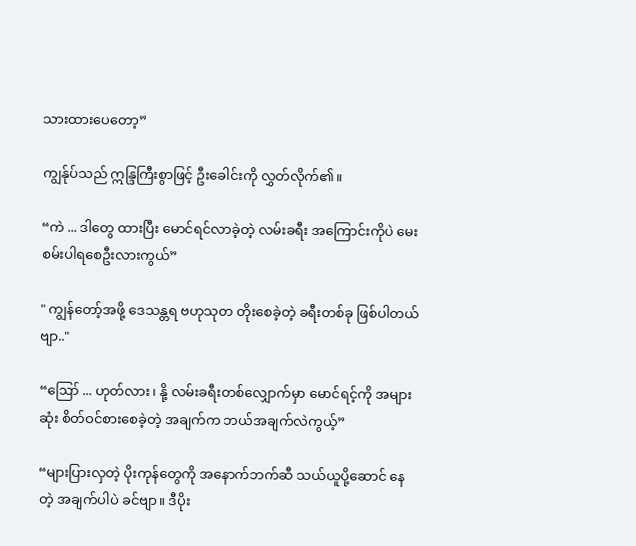သားထားပေတော့”

ကျွန်ုပ်သည် ဣန္ဒြကြီးစွာဖြင့် ဦးခေါင်းကို လွှတ်လိုက်၏။

“ကဲ ... ဒါတွေ ထားပြီး မောင်ရင်လာခဲ့တဲ့ လမ်းခရီး အကြောင်းကိုပဲ မေးစမ်းပါရစေဦးလားကွယ်”

" ကျွန်တော့်အဖို့ ဒေသန္တရ ဗဟုသုတ တိုးစေခဲ့တဲ့ ခရီးတစ်ခု ဖြစ်ပါတယ်ဗျာ.."

“ဪ ... ဟုတ်လား၊ နို့ လမ်းခရီးတစ်လျှောက်မှာ မောင်ရင့်ကို အများဆုံး စိတ်ဝင်စားစေခဲ့တဲ့ အချက်က ဘယ်အချက်လဲကွယ့်”

“များပြားလှတဲ့ ပိုးကုန်တွေကို အနောက်ဘက်ဆီ သယ်ယူပို့ဆောင် နေတဲ့ အချက်ပါပဲ ခင်ဗျာ။ ဒီပိုး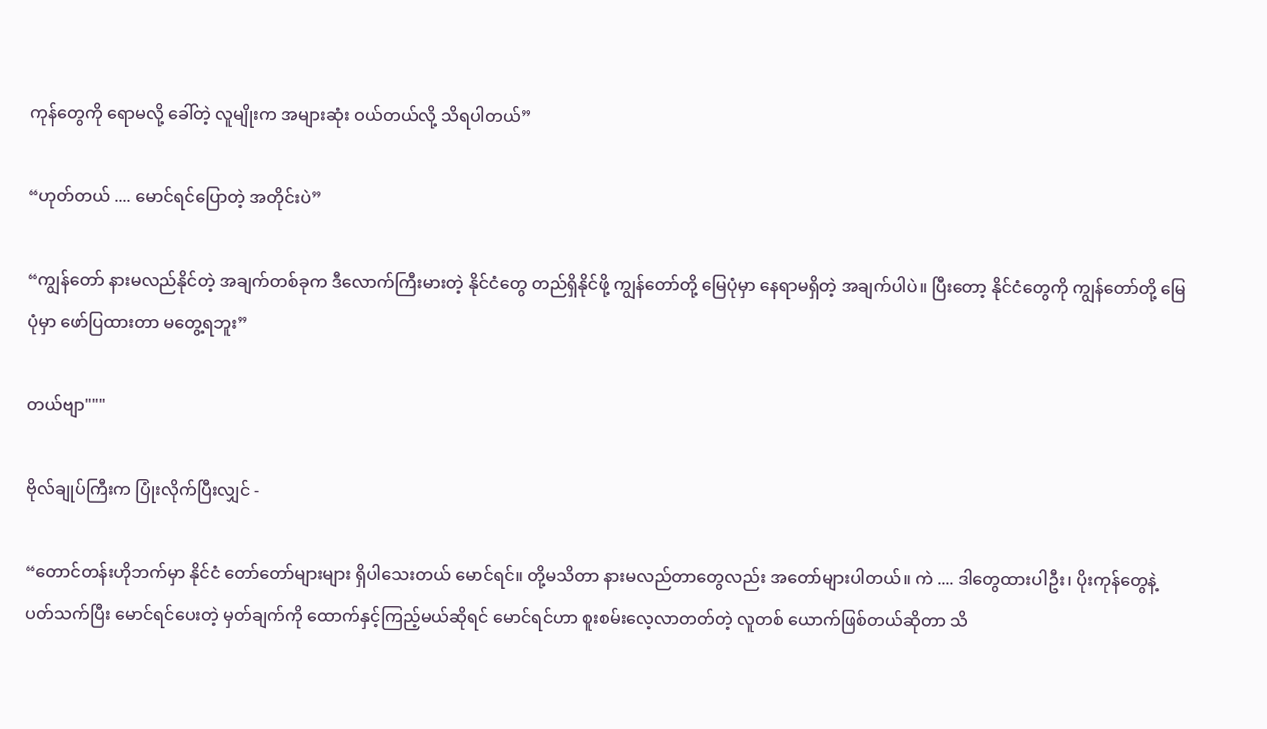ကုန်တွေကို ရောမလို့ ခေါ်တဲ့ လူမျိုးက အများဆုံး ဝယ်တယ်လို့ သိရပါတယ်”

“ဟုတ်တယ် .... မောင်ရင်ပြောတဲ့ အတိုင်းပဲ”

“ကျွန်တော် နားမလည်နိုင်တဲ့ အချက်တစ်ခုက ဒီလောက်ကြီးမားတဲ့ နိုင်ငံတွေ တည်ရှိနိုင်ဖို့ ကျွန်တော်တို့ မြေပုံမှာ နေရာမရှိတဲ့ အချက်ပါပဲ။ ပြီးတော့ နိုင်ငံတွေကို ကျွန်တော်တို့ မြေပုံမှာ ဖော်ပြထားတာ မတွေ့ရဘူး”

တယ်ဗျာ"""

ဗိုလ်ချုပ်ကြီးက ပြုံးလိုက်ပြီးလျှင် -

“တောင်တန်းဟိုဘက်မှာ နိုင်ငံ တော်တော်များများ ရှိပါသေးတယ် မောင်ရင်။ တို့မသိတာ နားမလည်တာတွေလည်း အတော်များပါတယ်။ ကဲ .... ဒါတွေထားပါဦး၊ ပိုးကုန်တွေနဲ့ ပတ်သက်ပြီး မောင်ရင်ပေးတဲ့ မှတ်ချက်ကို ထောက်နှင့်ကြည့်မယ်ဆိုရင် မောင်ရင်ဟာ စူးစမ်းလေ့လာတတ်တဲ့ လူတစ် ယောက်ဖြစ်တယ်ဆိုတာ သိ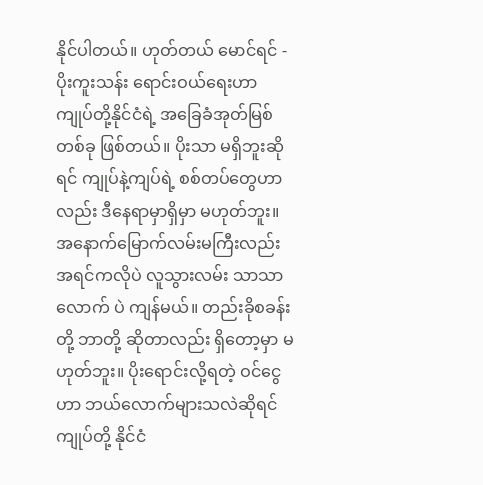နိုင်ပါတယ်။ ဟုတ်တယ် မောင်ရင် - ပိုးကူးသန်း ရောင်းဝယ်ရေးဟာ ကျုပ်တို့နိုင်ငံရဲ့ အခြေခံအုတ်မြစ်တစ်ခု ဖြစ်တယ်။ ပိုးသာ မရှိဘူးဆိုရင် ကျုပ်နဲ့ကျပ်ရဲ့ စစ်တပ်တွေဟာလည်း ဒီနေရာမှာရှိမှာ မဟုတ်ဘူး။ အနောက်မြောက်လမ်းမကြီးလည်း အရင်ကလိုပဲ လူသွားလမ်း သာသာလောက် ပဲ ကျန်မယ်။ တည်းခိုစခန်းတို့ ဘာတို့ ဆိုတာလည်း ရှိတော့မှာ မဟုတ်ဘူး။ ပိုးရောင်းလို့ရတဲ့ ဝင်ငွေဟာ ဘယ်လောက်များသလဲဆိုရင် ကျုပ်တို့ နိုင်ငံ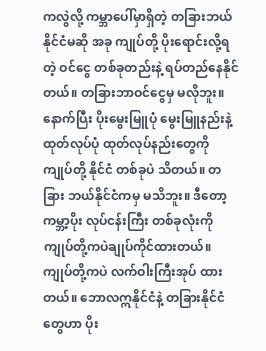ကလွဲလို့ ကမ္ဘာပေါ်မှာရှိတဲ့ တခြားဘယ်နိုင်ငံမဆို အခု ကျုပ်တို့ ပိုးရောင်းလို့ရတဲ့ ဝင်ငွေ တစ်ခုတည်းနဲ့ ရပ်တည်နေနိုင်တယ်။ တခြားဘာဝင်ငွေမှ မလိုဘူး။ နောက်ပြီး ပိုးမွေးမြူပုံ မွေးမြူနည်းနဲ့ ထုတ်လုပ်ပုံ ထုတ်လုပ်နည်းတွေကို ကျုပ်တို့ နိုင်ငံ တစ်ခုပဲ သိတယ်။ တခြား ဘယ်နိုင်ငံကမှ မသိဘူး။ ဒီတော့ ကမ္ဘာ့ပိုး လုပ်ငန်းကြီး တစ်ခုလုံးကို ကျုပ်တို့ကပဲချုပ်ကိုင်ထားတယ်။ ကျုပ်တို့ကပဲ လက်ဝါးကြီးအုပ် ထားတယ်။ ဘောလဣနိုင်ငံနဲ့ တခြားနိုင်ငံတွေဟာ ပိုး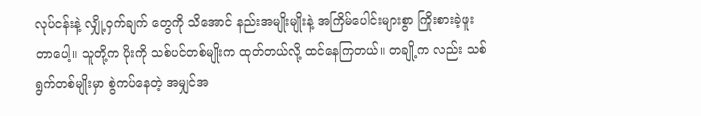လုပ်ငန်းနဲ့ လျှို့ဝှက်ချက် တွေကို သိအောင် နည်းအမျိုးမျိုးနဲ့ အကြိမ်ပေါင်းများစွာ ကြိုးစားခဲ့ဖူးတာပေါ့။ သူတို့က ပိုးကို သစ်ပင်တစ်မျိုးက ထုတ်တယ်လို့ ထင်နေကြတယ်။ တချို့က လည်း သစ်ရွက်တစ်မျိုးမှာ စွဲကပ်နေတဲ့ အမျှင်အ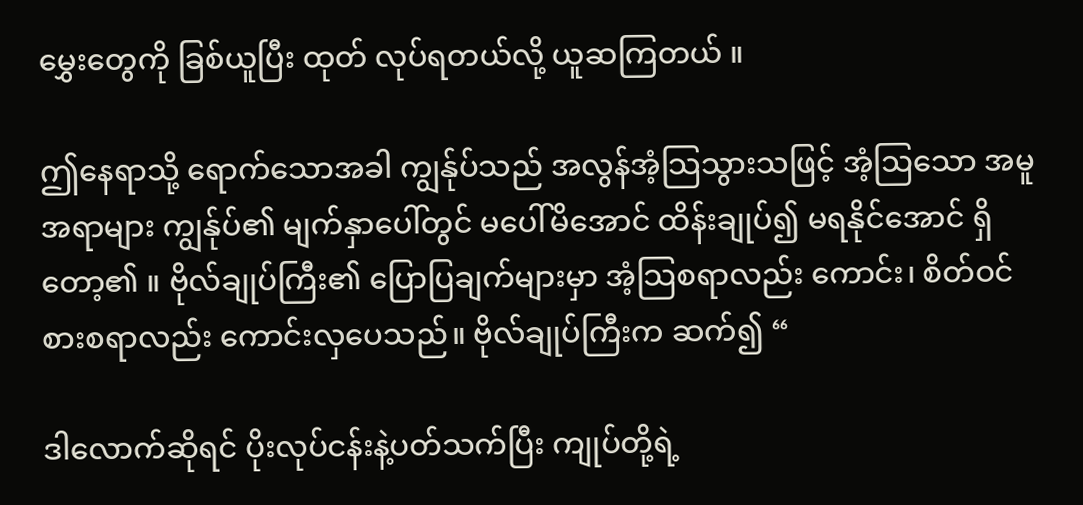မွှေးတွေကို ခြစ်ယူပြီး ထုတ် လုပ်ရတယ်လို့ ယူဆကြတယ် ။

ဤနေရာသို့ ရောက်သောအခါ ကျွန်ုပ်သည် အလွန်အံ့သြသွားသဖြင့် အံ့ဩသော အမူအရာများ ကျွန်ုပ်၏ မျက်နှာပေါ်တွင် မပေါ်မိအောင် ထိန်းချုပ်၍ မရနိုင်အောင် ရှိတော့၏ ။ ဗိုလ်ချုပ်ကြီး၏ ပြောပြချက်များမှာ အံ့သြစရာလည်း ကောင်း၊ စိတ်ဝင်စားစရာလည်း ကောင်းလှပေသည်။ ဗိုလ်ချုပ်ကြီးက ဆက်၍ “

ဒါလောက်ဆိုရင် ပိုးလုပ်ငန်းနဲ့ပတ်သက်ပြီး ကျုပ်တို့ရဲ့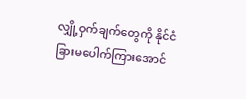လျှို့ဝှက်ချက်တွေကို နိုင်ငံခြားမပေါက်ကြားအောင်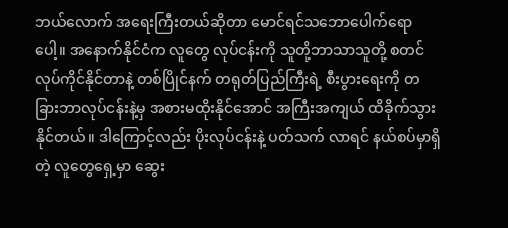ဘယ်လောက် အရေးကြီးတယ်ဆိုတာ မောင်ရင်သဘောပေါက်ရောပေါ့။ အနောက်နိုင်ငံက လူတွေ လုပ်ငန်းကို သူတို့ဘာသာသူတို့ စတင်လုပ်ကိုင်နိုင်တာနဲ့ တစ်ပြိုင်နက် တရုတ်ပြည်ကြီးရဲ့ စီးပွားရေးကို တခြားဘာလုပ်ငန်းနဲ့မှ အစားမထိုးနိုင်အောင် အကြီးအကျယ် ထိခိုက်သွားနိုင်တယ်။ ဒါကြောင့်လည်း ပိုးလုပ်ငန်းနဲ့ ပတ်သက် လာရင် နယ်စပ်မှာရှိတဲ့ လူတွေရှေ့မှာ ဆွေး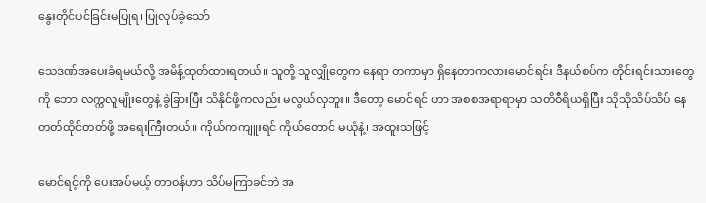နွေးတိုင်ပင်ခြင်းမပြုရ၊ ပြုလုပ်ခဲ့သော်

သေဒဏ်အပေးခံရမယ်လို့ အမိန့်ထုတ်ထားရတယ်။ သူတို့ သူလျှိုတွေက နေရာ တကာမှာ ရှိနေတာကလားမောင်ရင်း ဒီနယ်စပ်က တိုင်းရင်းသားတွေကို ဘော လက္ကလူမျိုးတွေနဲ့ ခွဲခြားပြီး သိနိုင်ဖို့ကလည်း မလွယ်လှဘူး။ ဒီတော့ မောင်ရင် ဟာ အစစအရာရာမှာ သတိဝီရိယရှိပြီး သိုသိုသိပ်သိပ် နေတတ်ထိုင်တတ်ဖို့ အရေးကြီးတယ်။ ကိုယ်ကကျူးရင် ကိုယ်တောင် မယုံနဲ့၊ အထူးသဖြင့်

မောင်ရင့်ကို ပေးအပ်မယ့် တာဝန်ဟာ သိပ်မကြာခင်ဘဲ အ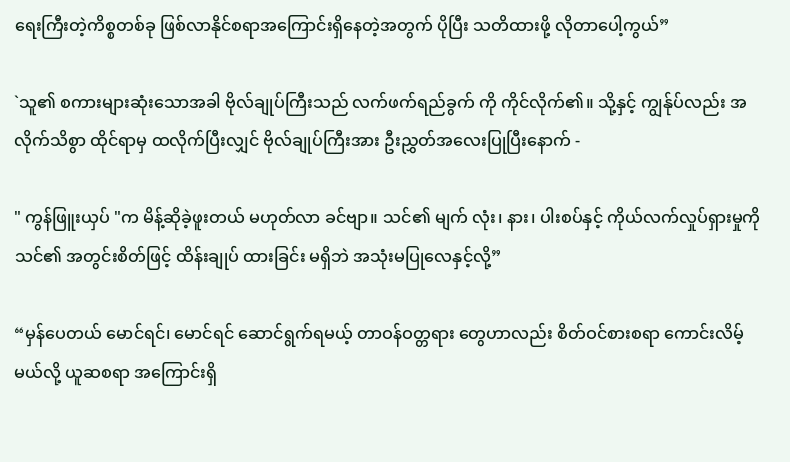ရေးကြီးတဲ့ကိစ္စတစ်ခု ဖြစ်လာနိုင်စရာအကြောင်းရှိနေတဲ့အတွက် ပိုပြီး သတိထားဖို့ လိုတာပေါ့ကွယ်”

`သူ၏ စကားများဆုံးသောအခါ ဗိုလ်ချုပ်ကြီးသည် လက်ဖက်ရည်ခွက် ကို ကိုင်လိုက်၏။ သို့နှင့် ကျွန်ုပ်လည်း အလိုက်သိစွာ ထိုင်ရာမှ ထလိုက်ပြီးလျှင် ဗိုလ်ချုပ်ကြီးအား ဦးညွှတ်အလေးပြုပြီးနောက် -

" ကွန်ဖြူးယှပ် "က မိန့်ဆိုခဲ့ဖူးတယ် မဟုတ်လာ ခင်ဗျာ။ သင်၏ မျက် လုံး၊ နား၊ ပါးစပ်နှင့် ကိုယ်လက်လှုပ်ရှားမှုကို သင်၏ အတွင်းစိတ်ဖြင့် ထိန်းချုပ် ထားခြင်း မရှိဘဲ အသုံးမပြုလေနှင့်လို့”

“မှန်ပေတယ် မောင်ရင်၊ မောင်ရင် ဆောင်ရွက်ရမယ့် တာဝန်ဝတ္တရား တွေဟာလည်း စိတ်ဝင်စားစရာ ကောင်းလိမ့်မယ်လို့ ယူဆစရာ အကြောင်းရှိ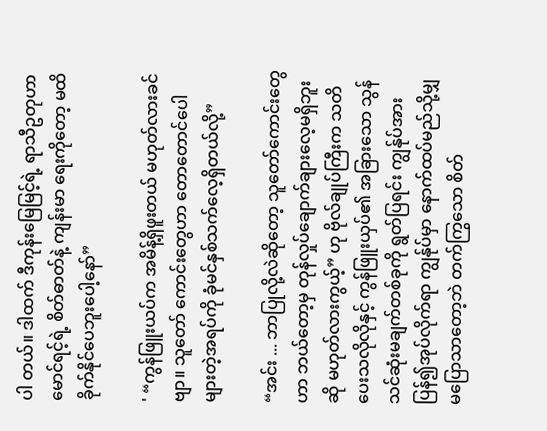ပါ တယ်။ ဒါထက် ဒီကုန်းမြေမြင့်ရဲ့ ရာသီဥတုဟာ မောင်ရင့်ရဲ့ စိတ်ဓာတ်နဲ့ ကျန်းမာ ရေးကိုတော့ မထိခိုက်နိုင်ပေဘူးပေါ့နော်”

' “ကွန်ဖြူးယပ်က အမိန့်ရှိဖူးတယ် မဟုတ်လားခင်ဗျာ။ သူတော် ကောင်းတွေဟာ တောတောင်ပေါများတဲ့အရပ်ကို ခုံမင်နှစ်သက်လေ့ရှိတယ်လို့”

“အင်း ... ဘာပြုလို့လဲဆိုတော့ သူတော်ကောင်းတွေဟာ ဘယ်တော့မှ တုန်လှုပ်ချောက်ချားလေ့မရှိဘူးဆို မဟုတ်လားကွယ့်” ဟု ဗိုလ်ချုပ်ကြီးက သတိ ပေးသလိုလိုနှင့် ကွန်ဖြူးယှပ်၏ အခြားသော သွန်သင်ဆုံးမချက်တစ်ခုကို ရွတ်ပြရင်း ကျွန်ုပ်အား ပြန်၍အုပ်လိုက်ရာ ကျွန်ုပ်မှာ နောက်ထပ်မည်သို့မျှ မပြောသာတော့ဘဲ တက်ကြွသော စိတ်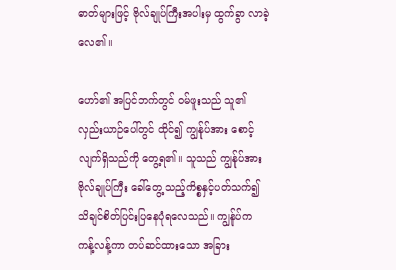ဓာတ်များဖြင့် ဗိုလ်ချုပ်ကြီးအပါးမှ ထွက်ခွာ လာခဲ့လေ၏။

ဟော်၏ အပြင်ဘက်တွင် ဝမ်ဖူးသည် သူ၏ လှည်းယာဉ်ပေါ်တွင် ထိုင်၍ ကျွန်ုပ်အား စောင့်လျက်ရှိသည်ကို တွေ့ရ၏။ သူသည် ကျွန်ုပ်အား ဗိုလ်ချုပ်ကြီး ခေါ်တွေ့ သည့်ကိစ္စနှင့်ပတ်သက်၍ သိချင်စိတ်ပြင်းပြနေပုံရလေသည်။ ကျွန်ုပ်က ကန့်လန့်ကာ တပ်ဆင်ထားသော အခြား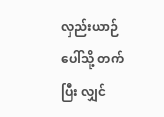လှည်းယာဉ်ပေါ်သို့ တက်ပြီး လျှင်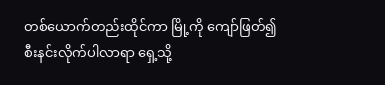တစ်ယောက်တည်းထိုင်ကာ မြို့ကို ကျော်ဖြတ်၍ စီးနင်းလိုက်ပါလာရာ ရှေ့သို့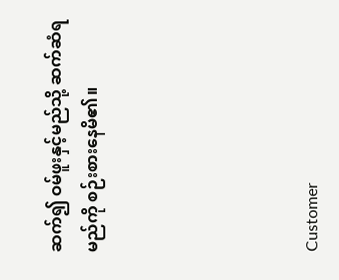ဆက်၍ ဝမ်ဖူးနှင့်မည်သို့ ဆက်ဆံရမည်ကို စဉ်းစားနေမိ၏။





Customer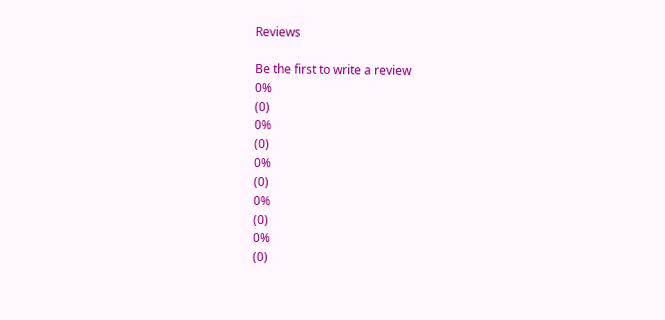Reviews

Be the first to write a review
0%
(0)
0%
(0)
0%
(0)
0%
(0)
0%
(0)